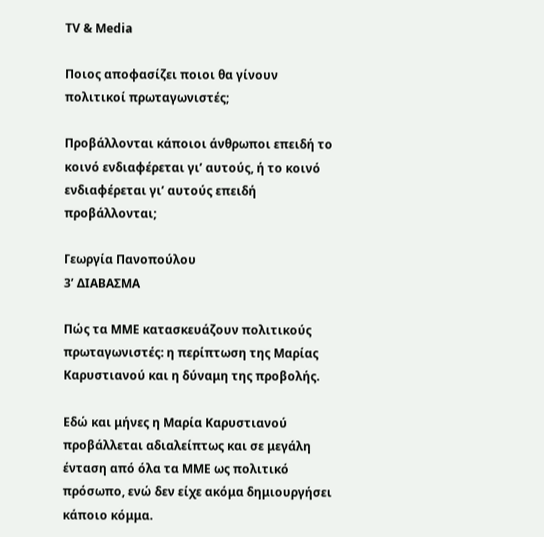TV & Media

Ποιος αποφασίζει ποιοι θα γίνουν πολιτικοί πρωταγωνιστές;

Προβάλλονται κάποιοι άνθρωποι επειδή το κοινό ενδιαφέρεται γι’ αυτούς, ή το κοινό ενδιαφέρεται γι’ αυτούς επειδή προβάλλονται;

Γεωργία Πανοπούλου
3’ ΔΙΑΒΑΣΜΑ

Πώς τα ΜΜΕ κατασκευάζουν πολιτικούς πρωταγωνιστές: η περίπτωση της Μαρίας Καρυστιανού και η δύναμη της προβολής.

Εδώ και μήνες η Μαρία Καρυστιανού προβάλλεται αδιαλείπτως και σε μεγάλη ένταση από όλα τα ΜΜΕ ως πολιτικό πρόσωπο, ενώ δεν είχε ακόμα δημιουργήσει κάποιο κόμμα.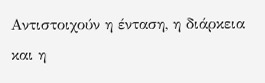Αντιστοιχούν η ένταση, η διάρκεια και η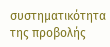συστηματικότητα της προβολής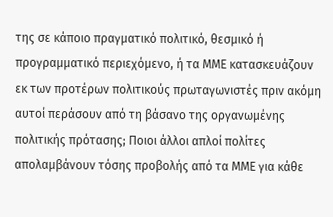της σε κάποιο πραγματικό πολιτικό, θεσμικό ή προγραμματικό περιεχόμενο, ή τα ΜΜΕ κατασκευάζουν εκ των προτέρων πολιτικούς πρωταγωνιστές πριν ακόμη αυτοί περάσουν από τη βάσανο της οργανωμένης πολιτικής πρότασης; Ποιοι άλλοι απλοί πολίτες απολαμβάνουν τόσης προβολής από τα ΜΜΕ για κάθε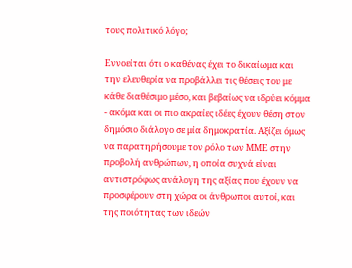τους πολιτικό λόγο;

Εννοείται ότι ο καθένας έχει το δικαίωμα και την ελευθερία να προβάλλει τις θέσεις του με κάθε διαθέσιμο μέσο, και βεβαίως να ιδρύει κόμμα - ακόμα και οι πιο ακραίες ιδέες έχουν θέση στον δημόσιο διάλογο σε μία δημοκρατία. Αξίζει όμως να παρατηρήσουμε τον ρόλο των ΜΜΕ στην προβολή ανθρώπων, η οποία συχνά είναι αντιστρόφως ανάλογη της αξίας που έχουν να προσφέρουν στη χώρα οι άνθρωποι αυτοί, και της ποιότητας των ιδεών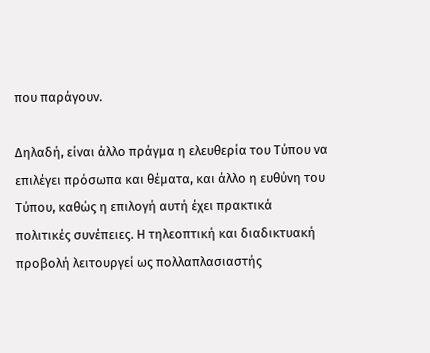που παράγουν.

Δηλαδή, είναι άλλο πράγμα η ελευθερία του Τύπου να επιλέγει πρόσωπα και θέματα, και άλλο η ευθύνη του Τύπου, καθώς η επιλογή αυτή έχει πρακτικά πολιτικές συνέπειες. Η τηλεοπτική και διαδικτυακή προβολή λειτουργεί ως πολλαπλασιαστής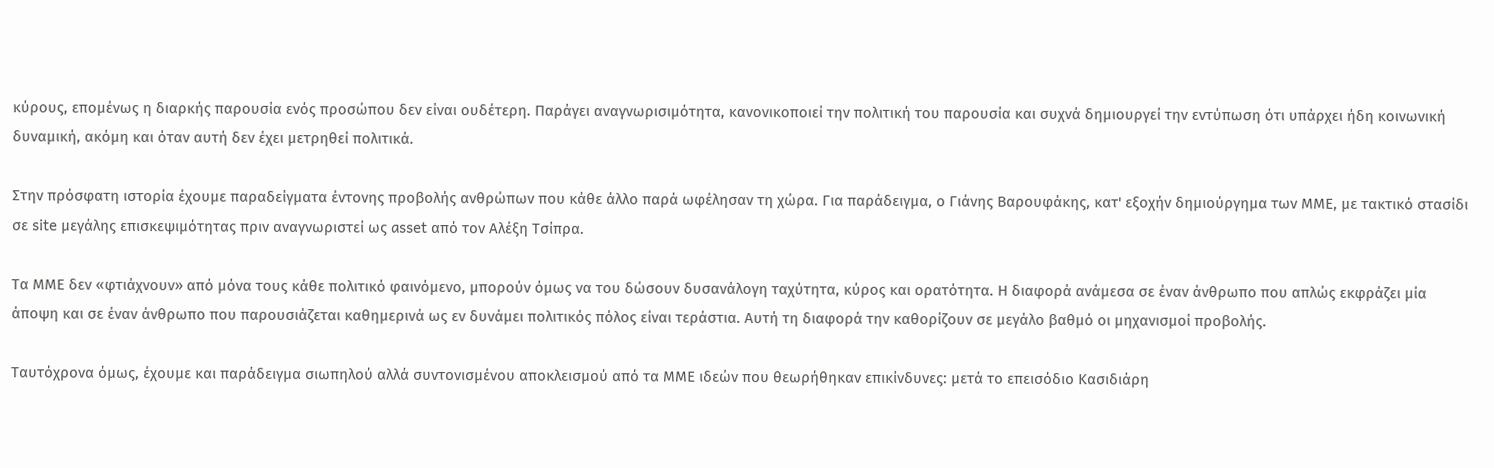κύρους, επομένως η διαρκής παρουσία ενός προσώπου δεν είναι ουδέτερη. Παράγει αναγνωρισιμότητα, κανονικοποιεί την πολιτική του παρουσία και συχνά δημιουργεί την εντύπωση ότι υπάρχει ήδη κοινωνική δυναμική, ακόμη και όταν αυτή δεν έχει μετρηθεί πολιτικά.

Στην πρόσφατη ιστορία έχουμε παραδείγματα έντονης προβολής ανθρώπων που κάθε άλλο παρά ωφέλησαν τη χώρα. Για παράδειγμα, ο Γιάνης Βαρουφάκης, κατ' εξοχήν δημιούργημα των ΜΜΕ, με τακτικό στασίδι σε site μεγάλης επισκεψιμότητας πριν αναγνωριστεί ως asset από τον Αλέξη Τσίπρα.

Τα ΜΜΕ δεν «φτιάχνουν» από μόνα τους κάθε πολιτικό φαινόμενο, μπορούν όμως να του δώσουν δυσανάλογη ταχύτητα, κύρος και ορατότητα. Η διαφορά ανάμεσα σε έναν άνθρωπο που απλώς εκφράζει μία άποψη και σε έναν άνθρωπο που παρουσιάζεται καθημερινά ως εν δυνάμει πολιτικός πόλος είναι τεράστια. Αυτή τη διαφορά την καθορίζουν σε μεγάλο βαθμό οι μηχανισμοί προβολής.

Ταυτόχρονα όμως, έχουμε και παράδειγμα σιωπηλού αλλά συντονισμένου αποκλεισμού από τα ΜΜΕ ιδεών που θεωρήθηκαν επικίνδυνες: μετά το επεισόδιο Κασιδιάρη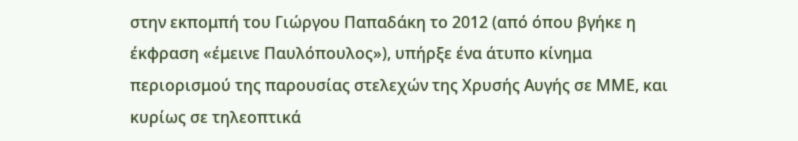στην εκπομπή του Γιώργου Παπαδάκη το 2012 (από όπου βγήκε η έκφραση «έμεινε Παυλόπουλος»), υπήρξε ένα άτυπο κίνημα περιορισμού της παρουσίας στελεχών της Χρυσής Αυγής σε ΜΜΕ, και κυρίως σε τηλεοπτικά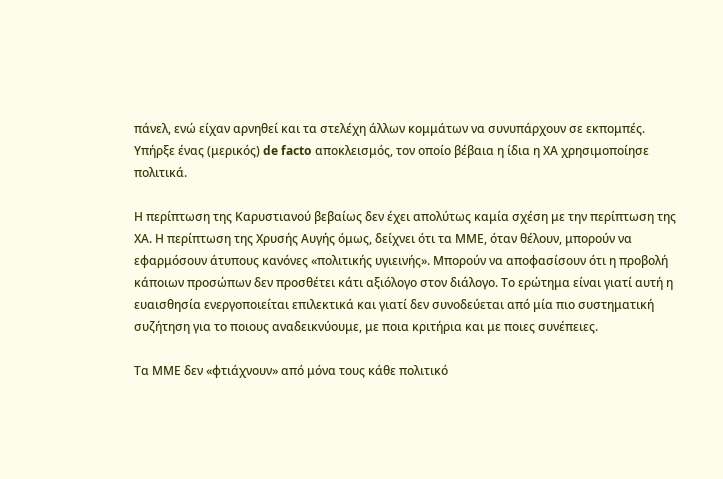πάνελ, ενώ είχαν αρνηθεί και τα στελέχη άλλων κομμάτων να συνυπάρχουν σε εκπομπές. Υπήρξε ένας (μερικός) de facto αποκλεισμός, τον οποίο βέβαια η ίδια η ΧΑ χρησιμοποίησε πολιτικά.

Η περίπτωση της Καρυστιανού βεβαίως δεν έχει απολύτως καμία σχέση με την περίπτωση της ΧΑ. Η περίπτωση της Χρυσής Αυγής όμως, δείχνει ότι τα ΜΜΕ, όταν θέλουν, μπορούν να εφαρμόσουν άτυπους κανόνες «πολιτικής υγιεινής». Μπορούν να αποφασίσουν ότι η προβολή κάποιων προσώπων δεν προσθέτει κάτι αξιόλογο στον διάλογο. Το ερώτημα είναι γιατί αυτή η ευαισθησία ενεργοποιείται επιλεκτικά και γιατί δεν συνοδεύεται από μία πιο συστηματική συζήτηση για το ποιους αναδεικνύουμε, με ποια κριτήρια και με ποιες συνέπειες.

Τα ΜΜΕ δεν «φτιάχνουν» από μόνα τους κάθε πολιτικό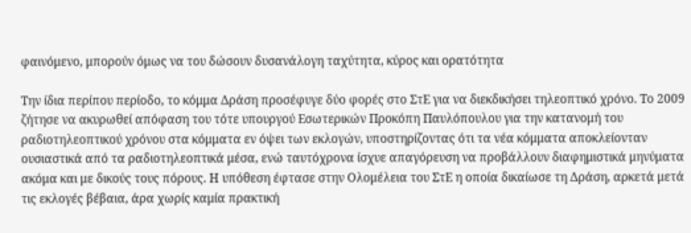φαινόμενο, μπορούν όμως να του δώσουν δυσανάλογη ταχύτητα, κύρος και ορατότητα

Την ίδια περίπου περίοδο, το κόμμα Δράση προσέφυγε δύο φορές στο ΣτΕ για να διεκδικήσει τηλεοπτικό χρόνο. Το 2009 ζήτησε να ακυρωθεί απόφαση του τότε υπουργού Εσωτερικών Προκόπη Παυλόπουλου για την κατανομή του ραδιοτηλεοπτικού χρόνου στα κόμματα εν όψει των εκλογών, υποστηρίζοντας ότι τα νέα κόμματα αποκλείονταν ουσιαστικά από τα ραδιοτηλεοπτικά μέσα, ενώ ταυτόχρονα ίσχυε απαγόρευση να προβάλλουν διαφημιστικά μηνύματα ακόμα και με δικούς τους πόρους. Η υπόθεση έφτασε στην Ολομέλεια του ΣτΕ η οποία δικαίωσε τη Δράση, αρκετά μετά τις εκλογές βέβαια, άρα χωρίς καμία πρακτική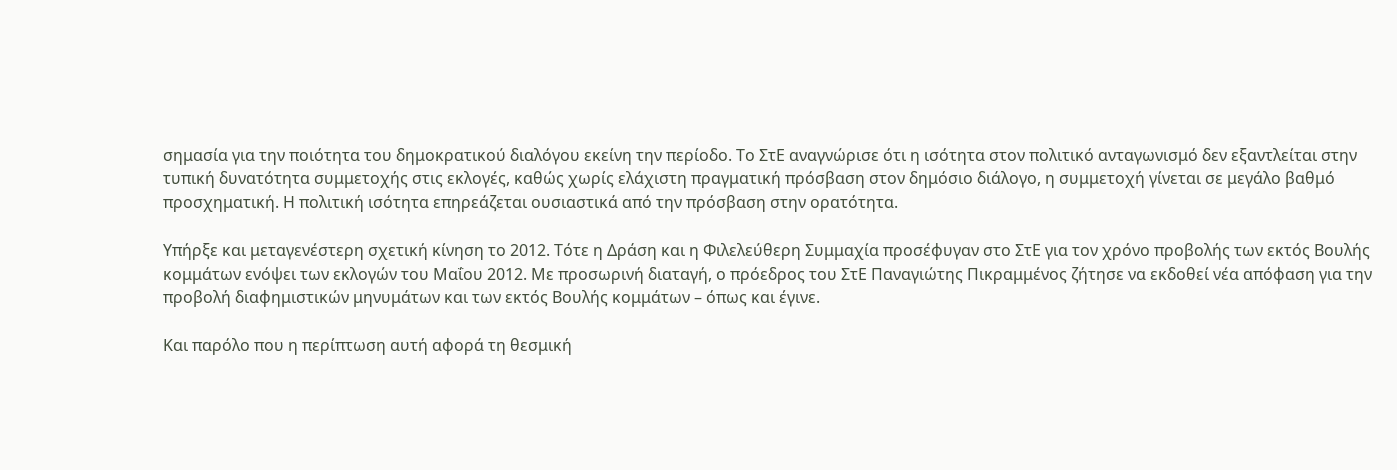σημασία για την ποιότητα του δημοκρατικού διαλόγου εκείνη την περίοδο. Το ΣτΕ αναγνώρισε ότι η ισότητα στον πολιτικό ανταγωνισμό δεν εξαντλείται στην τυπική δυνατότητα συμμετοχής στις εκλογές, καθώς χωρίς ελάχιστη πραγματική πρόσβαση στον δημόσιο διάλογο, η συμμετοχή γίνεται σε μεγάλο βαθμό προσχηματική. Η πολιτική ισότητα επηρεάζεται ουσιαστικά από την πρόσβαση στην ορατότητα.

Υπήρξε και μεταγενέστερη σχετική κίνηση το 2012. Τότε η Δράση και η Φιλελεύθερη Συμμαχία προσέφυγαν στο ΣτΕ για τον χρόνο προβολής των εκτός Βουλής κομμάτων ενόψει των εκλογών του Μαΐου 2012. Με προσωρινή διαταγή, ο πρόεδρος του ΣτΕ Παναγιώτης Πικραμμένος ζήτησε να εκδοθεί νέα απόφαση για την προβολή διαφημιστικών μηνυμάτων και των εκτός Βουλής κομμάτων – όπως και έγινε.

Και παρόλο που η περίπτωση αυτή αφορά τη θεσμική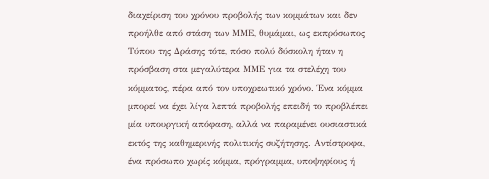διαχείριση του χρόνου προβολής των κομμάτων και δεν προήλθε από στάση των ΜΜΕ, θυμάμαι, ως εκπρόσωπος Τύπου της Δράσης τότε, πόσο πολύ δύσκολη ήταν η πρόσβαση στα μεγαλύτερα ΜΜΕ για τα στελέχη του κόμματος, πέρα από τον υποχρεωτικό χρόνο. Ένα κόμμα μπορεί να έχει λίγα λεπτά προβολής επειδή το προβλέπει μία υπουργική απόφαση, αλλά να παραμένει ουσιαστικά εκτός της καθημερινής πολιτικής συζήτησης. Αντίστροφα, ένα πρόσωπο χωρίς κόμμα, πρόγραμμα, υποψηφίους ή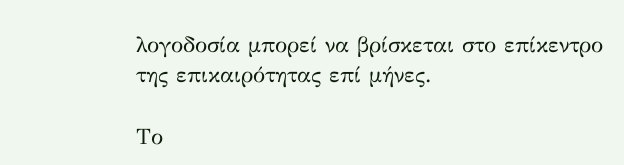λογοδοσία μπορεί να βρίσκεται στο επίκεντρο της επικαιρότητας επί μήνες.

Το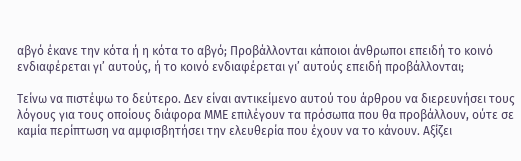αβγό έκανε την κότα ή η κότα το αβγό; Προβάλλονται κάποιοι άνθρωποι επειδή το κοινό ενδιαφέρεται γι’ αυτούς, ή το κοινό ενδιαφέρεται γι’ αυτούς επειδή προβάλλονται;

Τείνω να πιστέψω το δεύτερο. Δεν είναι αντικείμενο αυτού του άρθρου να διερευνήσει τους λόγους για τους οποίους διάφορα ΜΜΕ επιλέγουν τα πρόσωπα που θα προβάλλουν, ούτε σε καμία περίπτωση να αμφισβητήσει την ελευθερία που έχουν να το κάνουν. Αξίζει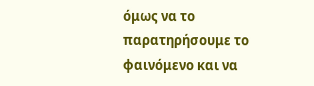όμως να το παρατηρήσουμε το φαινόμενο και να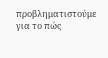προβληματιστούμε για το πώς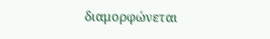διαμορφώνεται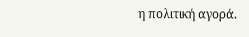η πολιτική αγορά.